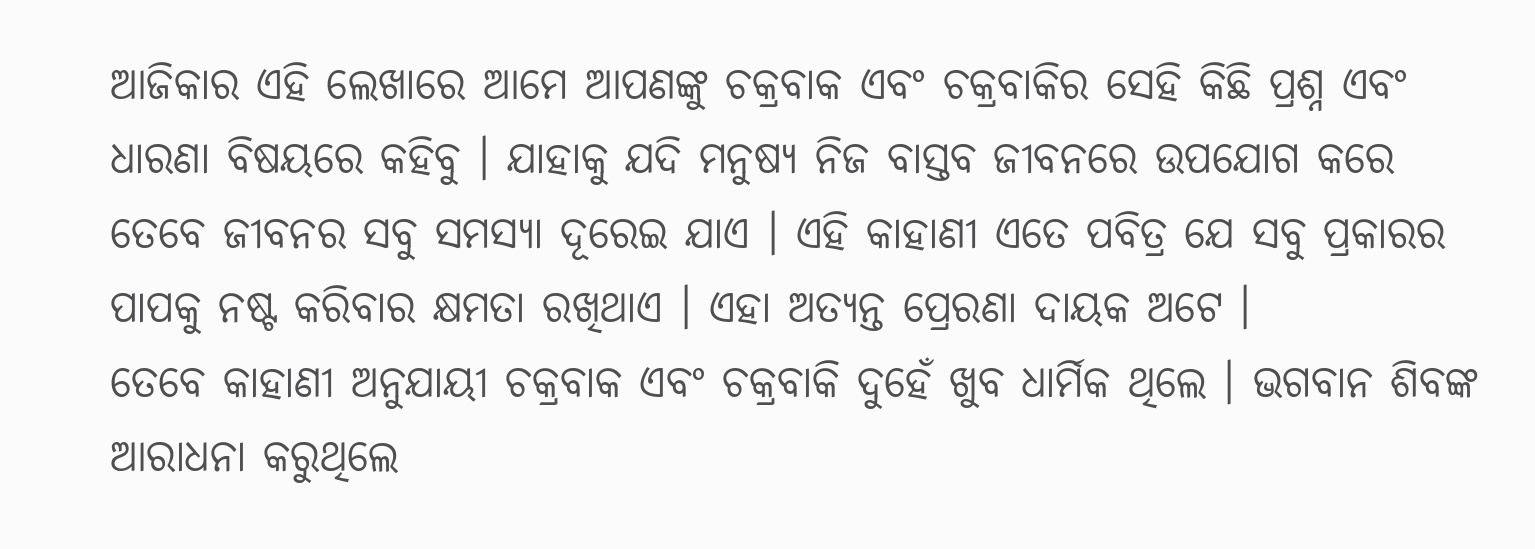ଆଜିକାର ଏହି ଲେଖାରେ ଆମେ ଆପଣଙ୍କୁ ଚକ୍ରବାକ ଏବଂ ଚକ୍ରବାକିର ସେହି କିଛି ପ୍ରଶ୍ନ ଏବଂ ଧାରଣା ବିଷୟରେ କହିବୁ । ଯାହାକୁ ଯଦି ମନୁଷ୍ୟ ନିଜ ବାସ୍ତବ ଜୀବନରେ ଉପଯୋଗ କରେ ତେବେ ଜୀବନର ସବୁ ସମସ୍ୟା ଦୂରେଇ ଯାଏ । ଏହି କାହାଣୀ ଏତେ ପବିତ୍ର ଯେ ସବୁ ପ୍ରକାରର ପାପକୁ ନଷ୍ଟ କରିବାର କ୍ଷମତା ରଖିଥାଏ । ଏହା ଅତ୍ୟନ୍ତ ପ୍ରେରଣା ଦାୟକ ଅଟେ ।
ତେବେ କାହାଣୀ ଅନୁଯାୟୀ ଚକ୍ରବାକ ଏବଂ ଚକ୍ରବାକି ଦୁହେଁ ଖୁବ ଧାର୍ମିକ ଥିଲେ । ଭଗବାନ ଶିବଙ୍କ ଆରାଧନା କରୁଥିଲେ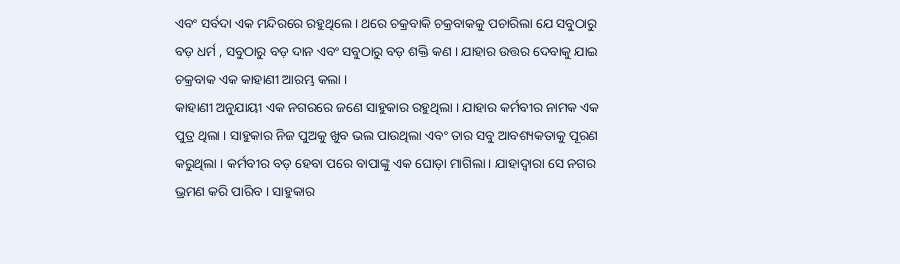ଏବଂ ସର୍ବଦା ଏକ ମନ୍ଦିରରେ ରହୁଥିଲେ । ଥରେ ଚକ୍ରବାକି ଚକ୍ରବାକକୁ ପଚାରିଲା ଯେ ସବୁଠାରୁ ବଡ଼ ଧର୍ମ , ସବୁଠାରୁ ବଡ଼ ଦାନ ଏବଂ ସବୁଠାରୁ ବଡ଼ ଶକ୍ତି କଣ । ଯାହାର ଉତ୍ତର ଦେବାକୁ ଯାଇ ଚକ୍ରବାକ ଏକ କାହାଣୀ ଆରମ୍ଭ କଲା ।
କାହାଣୀ ଅନୁଯାୟୀ ଏକ ନଗରରେ ଜଣେ ସାହୁକାର ରହୁଥିଲା । ଯାହାର କର୍ମବୀର ନାମକ ଏକ ପୁତ୍ର ଥିଲା । ସାହୁକାର ନିଜ ପୁଅକୁ ଖୁବ ଭଲ ପାଉଥିଲା ଏବଂ ତାର ସବୁ ଆବଶ୍ୟକତାକୁ ପୂରଣ କରୁଥିଲା । କର୍ମବୀର ବଡ଼ ହେବା ପରେ ବାପାଙ୍କୁ ଏକ ଘୋଡ଼ା ମାଗିଲା । ଯାହାଦ୍ୱାରା ସେ ନଗର ଭ୍ରମଣ କରି ପାରିବ । ସାହୁକାର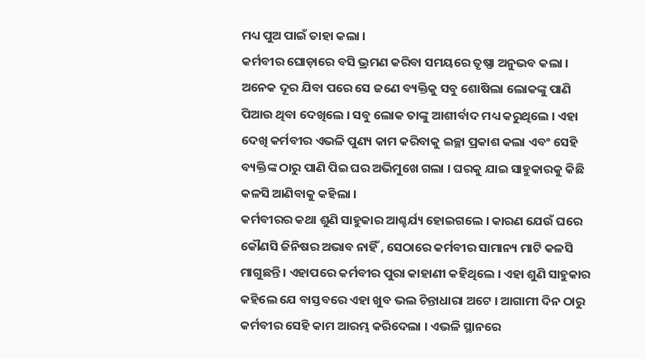ମଧ୍ୟ ପୁଅ ପାଇଁ ତାହା କଲା ।
କର୍ମବୀର ଘୋଡ଼ାରେ ବସି ଭ୍ରମଣ କରିବା ସମୟରେ ତୃଷ୍ଣା ଅନୁଭବ କଲା । ଅନେକ ଦୂର ଯିବା ପରେ ସେ ଜଣେ ବ୍ୟକ୍ତିକୁ ସବୁ ଶୋଷିଲା ଲୋକଙ୍କୁ ପାଣି ପିଆଉ ଥିବା ଦେଖିଲେ । ସବୁ ଲୋକ ତାଙ୍କୁ ଆଶୀର୍ବାଦ ମଧ୍ୟ କରୁଥିଲେ । ଏହା ଦେଖି କର୍ମବୀର ଏଭଳି ପୁଣ୍ୟ କାମ କରିବାକୁ ଇଚ୍ଛା ପ୍ରକାଶ କଲା ଏବଂ ସେହି ବ୍ୟକ୍ତିଙ୍କ ଠାରୁ ପାଣି ପିଇ ଘର ଅଭିମୁଖେ ଗଲା । ଘରକୁ ଯାଇ ସାହୁକାରକୁ କିଛି କଳସି ଆଣିବାକୁ କହିଲା ।
କର୍ମବୀରର କଥା ଶୁଣି ସାହୁକାର ଆଶ୍ଚର୍ଯ୍ୟ ହୋଇଗଲେ । କାରଣ ଯେଉଁ ଘରେ କୌଣସି ଜିନିଷର ଅଭାବ ନାହିଁ , ସେଠାରେ କର୍ମବୀର ସାମାନ୍ୟ ମାଟି କଳସି ମାଗୁଛନ୍ତି । ଏହାପରେ କର୍ମବୀର ପୁରା କାହାଣୀ କହିଥିଲେ । ଏହା ଶୁଣି ସାହୁକାର କହିଲେ ଯେ ବାସ୍ତବରେ ଏହା ଖୁବ ଭଲ ଚିନ୍ତାଧାରା ଅଟେ । ଆଗାମୀ ଦିନ ଠାରୁ କର୍ମବୀର ସେହି କାମ ଆରମ୍ଭ କରିଦେଲା । ଏଭଳି ସ୍ଥାନରେ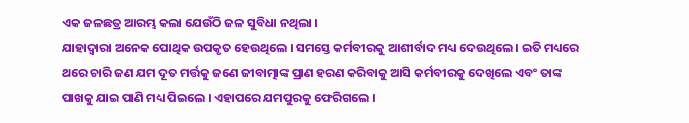ଏକ ଜଳଛତ୍ର ଆରମ୍ଭ କଲା ଯେଉଁଠି ଜଳ ସୁବିଧା ନଥିଲା ।
ଯାହାଦ୍ୱାରା ଅନେକ ପୋଥିକ ଉପକୃତ ହେଉଥିଲେ । ସମସ୍ତେ କର୍ମବୀରକୁ ଆଶୀର୍ବାଦ ମଧ୍ୟ ଦେଉଥିଲେ । ଇତି ମଧ୍ୟରେ ଥରେ ଚାରି ଜଣ ଯମ ଦୂତ ମର୍ତ୍ତକୁ ଜଣେ ଜୀବାତ୍ମାଙ୍କ ପ୍ରାଣ ହରଣ କରିବାକୁ ଆସି କର୍ମବୀରକୁ ଦେଖିଲେ ଏବଂ ତାଙ୍କ ପାଖକୁ ଯାଇ ପାଣି ମଧ୍ୟ ପିଇଲେ । ଏହାପରେ ଯମପୁରକୁ ଫେରିଗଲେ ।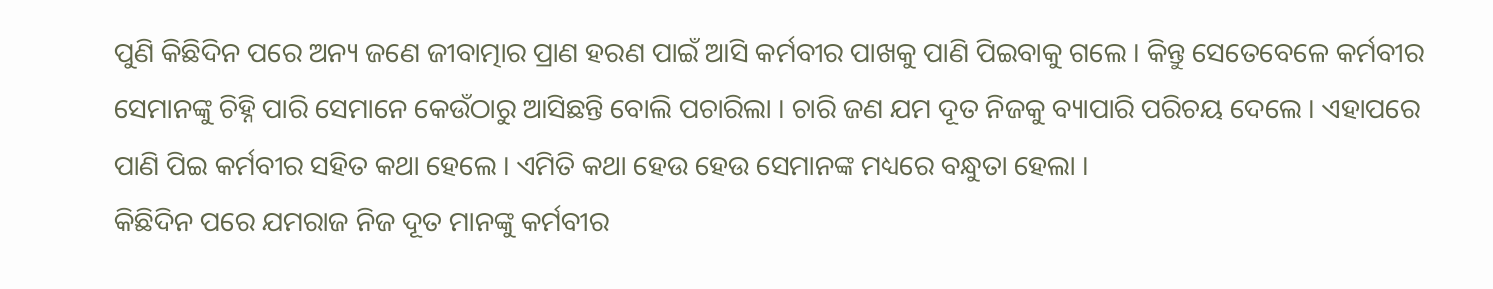ପୁଣି କିଛିଦିନ ପରେ ଅନ୍ୟ ଜଣେ ଜୀବାତ୍ମାର ପ୍ରାଣ ହରଣ ପାଇଁ ଆସି କର୍ମବୀର ପାଖକୁ ପାଣି ପିଇବାକୁ ଗଲେ । କିନ୍ତୁ ସେତେବେଳେ କର୍ମବୀର ସେମାନଙ୍କୁ ଚିହ୍ନି ପାରି ସେମାନେ କେଉଁଠାରୁ ଆସିଛନ୍ତି ବୋଲି ପଚାରିଲା । ଚାରି ଜଣ ଯମ ଦୂତ ନିଜକୁ ବ୍ୟାପାରି ପରିଚୟ ଦେଲେ । ଏହାପରେ ପାଣି ପିଇ କର୍ମବୀର ସହିତ କଥା ହେଲେ । ଏମିତି କଥା ହେଉ ହେଉ ସେମାନଙ୍କ ମଧ୍ୟରେ ବନ୍ଧୁତା ହେଲା ।
କିଛିଦିନ ପରେ ଯମରାଜ ନିଜ ଦୂତ ମାନଙ୍କୁ କର୍ମବୀର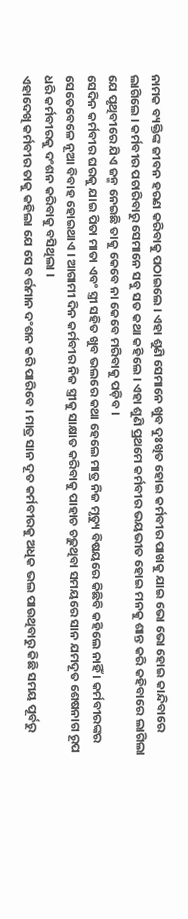ନାମକ ବ୍ୟକ୍ତିଙ୍କ ଜୀବନ ହରଣ କରିବାକୁ ପଠାଇଲେ । ଏହା ଶୁଣି ସେମାନେ ଖୁବ ଦୁଃଖିତ ହୋଇ କର୍ମବୀର ପାଖକୁ ଯାଇ ଭୋ ଭୋ ହୋଇ କାନ୍ଦିବାରେ ଲାଗିଲେ । କର୍ମବୀର ପଚାରିବାରୁ ସେମାନେ ସବୁ ସତ କଥା କହିଲେ । ଏହା ଶୁଣି ପ୍ରଥମେ କର୍ମବୀର ଭୟଭୀତ ହୋଇ ମନକୁ ଶାନ୍ତ କରି କହିବାରେ ଲାଗିଲା ଯେ ପୃଥିବୀରେ ଯିଏ ଜନ୍ମ ନେଇଛି ତାକୁ କେବେ ନା କେବେ ମରିବାକୁ ପଡ଼ିବ ।
ସେଦିନ କର୍ମବୀର ଘରକୁ ଯାଇ ପିତା ମାତା ଏବଂ ସ୍ତ୍ରୀ ସହିତ ଖୁବ ଭଲରେ କଥା ହେଲେ ମାତ୍ର ନିଜ ମୃତ୍ୟୁ ବିଷୟରେ କିଛିବି କହିଲେ ନାହିଁ । କର୍ମବୀରଙ୍କର ସେତେବେଳେ ନୂଆ ବିବାହ ହୋଇଥାଏ । ଆଗାମୀ ଦିନ କର୍ମବୀର ନିଜ ସ୍ତ୍ରୀକୁ ସାକ୍ଷାତ କରିବାକୁ ପାହାଚ ଚଢ଼ୁଥିବା ସମୟରେ ସାନ ଯମଦୂତ ଶେଷନାଗ ରୂପ ଧରି କର୍ମବୀରକୁ ଦଂଶନ କରିବାକୁ ବସିଥିଲା ।
ଏହାଦେଖି କର୍ମବୀର ତାକୁ କହିଲା ଯେ ସେ ବର୍ତ୍ତମାନ ଦଂଶନ କରି ପାରିବେ । ମାତ୍ର ସାନ ଦୂତ କର୍ମବୀରକୁ ଅଧିକ ଭଲ ପାଉଥିବାରୁ କିଛି ସମୟ ପୂର୍ବରୁ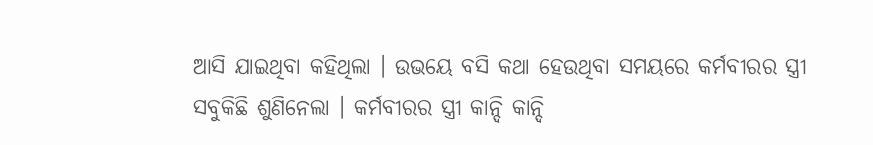ଆସି ଯାଇଥିବା କହିଥିଲା । ଉଭୟେ ବସି କଥା ହେଉଥିବା ସମୟରେ କର୍ମବୀରର ସ୍ତ୍ରୀ ସବୁକିଛି ଶୁଣିନେଲା । କର୍ମବୀରର ସ୍ତ୍ରୀ କାନ୍ଦି କାନ୍ଦି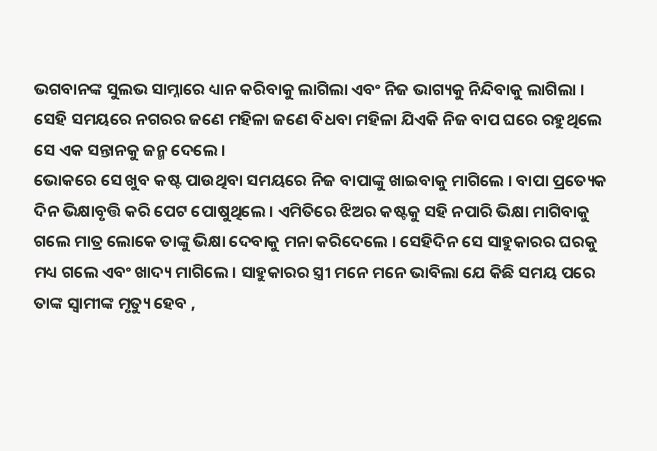ଭଗବାନଙ୍କ ସୁଲଭ ସାମ୍ନାରେ ଧ୍ୟାନ କରିବାକୁ ଲାଗିଲା ଏବଂ ନିଜ ଭାଗ୍ୟକୁ ନିନ୍ଦିବାକୁ ଲାଗିଲା । ସେହି ସମୟରେ ନଗରର ଜଣେ ମହିଳା ଜଣେ ବିଧବା ମହିଳା ଯିଏକି ନିଜ ବାପ ଘରେ ରହୁଥିଲେ ସେ ଏକ ସନ୍ତାନକୁ ଜନ୍ମ ଦେଲେ ।
ଭୋକରେ ସେ ଖୁବ କଷ୍ଟ ପାଉଥିବା ସମୟରେ ନିଜ ବାପାଙ୍କୁ ଖାଇବାକୁ ମାଗିଲେ । ବାପା ପ୍ରତ୍ୟେକ ଦିନ ଭିକ୍ଷାବୃତ୍ତି କରି ପେଟ ପୋଷୁଥିଲେ । ଏମିତିରେ ଝିଅର କଷ୍ଟକୁ ସହି ନପାରି ଭିକ୍ଷା ମାଗିବାକୁ ଗଲେ ମାତ୍ର ଲୋକେ ତାଙ୍କୁ ଭିକ୍ଷା ଦେବାକୁ ମନା କରିଦେଲେ । ସେହିଦିନ ସେ ସାହୁକାରର ଘରକୁ ମଧ୍ୟ ଗଲେ ଏବଂ ଖାଦ୍ୟ ମାଗିଲେ । ସାହୁକାରର ସ୍ତ୍ରୀ ମନେ ମନେ ଭାବିଲା ଯେ କିଛି ସମୟ ପରେ ତାଙ୍କ ସ୍ୱାମୀଙ୍କ ମୃତ୍ୟୁ ହେବ ,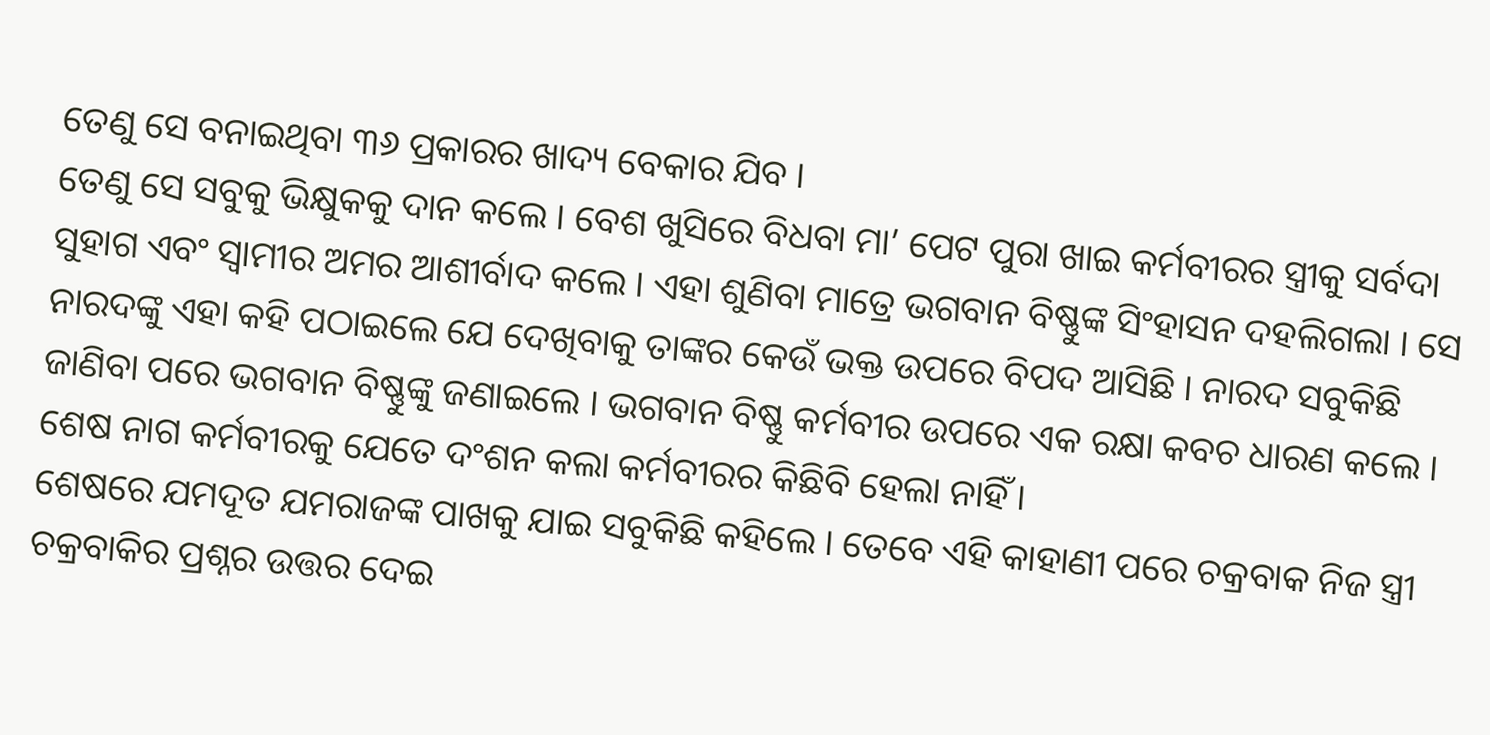ତେଣୁ ସେ ବନାଇଥିବା ୩୬ ପ୍ରକାରର ଖାଦ୍ୟ ବେକାର ଯିବ ।
ତେଣୁ ସେ ସବୁକୁ ଭିକ୍ଷୁକକୁ ଦାନ କଲେ । ବେଶ ଖୁସିରେ ବିଧବା ମା’ ପେଟ ପୁରା ଖାଇ କର୍ମବୀରର ସ୍ତ୍ରୀକୁ ସର୍ବଦା ସୁହାଗ ଏବଂ ସ୍ୱାମୀର ଅମର ଆଶୀର୍ବାଦ କଲେ । ଏହା ଶୁଣିବା ମାତ୍ରେ ଭଗବାନ ବିଷ୍ଣୁଙ୍କ ସିଂହାସନ ଦହଲିଗଲା । ସେ ନାରଦଙ୍କୁ ଏହା କହି ପଠାଇଲେ ଯେ ଦେଖିବାକୁ ତାଙ୍କର କେଉଁ ଭକ୍ତ ଉପରେ ବିପଦ ଆସିଛି । ନାରଦ ସବୁକିଛି ଜାଣିବା ପରେ ଭଗବାନ ବିଷ୍ଣୁଙ୍କୁ ଜଣାଇଲେ । ଭଗବାନ ବିଷ୍ଣୁ କର୍ମବୀର ଉପରେ ଏକ ରକ୍ଷା କବଚ ଧାରଣ କଲେ । ଶେଷ ନାଗ କର୍ମବୀରକୁ ଯେତେ ଦଂଶନ କଲା କର୍ମବୀରର କିଛିବି ହେଲା ନାହିଁ ।
ଶେଷରେ ଯମଦୂତ ଯମରାଜଙ୍କ ପାଖକୁ ଯାଇ ସବୁକିଛି କହିଲେ । ତେବେ ଏହି କାହାଣୀ ପରେ ଚକ୍ରବାକ ନିଜ ସ୍ତ୍ରୀ ଚକ୍ରବାକିର ପ୍ରଶ୍ନର ଉତ୍ତର ଦେଇ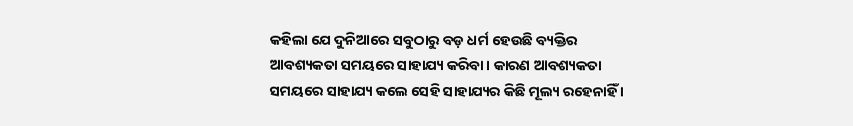କହିଲା ଯେ ଦୁନିଆରେ ସବୁଠାରୁ ବଡ଼ ଧର୍ମ ହେଉଛି ବ୍ୟକ୍ତିର ଆବଶ୍ୟକତା ସମୟରେ ସାହାଯ୍ୟ କରିବା । କାରଣ ଆବଶ୍ୟକତା ସମୟରେ ସାହାଯ୍ୟ କଲେ ସେହି ସାହାଯ୍ୟର କିଛି ମୂଲ୍ୟ ରହେନାହିଁ ।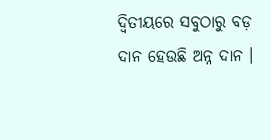ଦ୍ଵିତୀୟରେ ସବୁଠାରୁ ବଡ଼ ଦାନ ହେଉଛି ଅନ୍ନ ଦାନ ।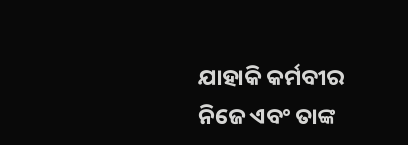ଯାହାକି କର୍ମବୀର ନିଜେ ଏବଂ ତାଙ୍କ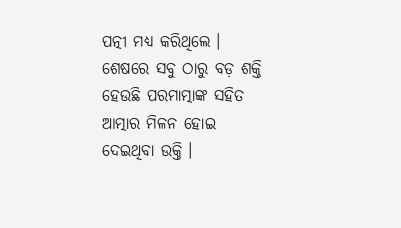ପତ୍ନୀ ମଧ୍ୟ କରିଥିଲେ । ଶେଷରେ ସବୁ ଠାରୁ ବଡ଼ ଶକ୍ତି ହେଉଛି ପରମାତ୍ମାଙ୍କ ସହିତ ଆତ୍ମାର ମିଳନ ହୋଇ ଦେଇଥିବା ଉକ୍ତି ।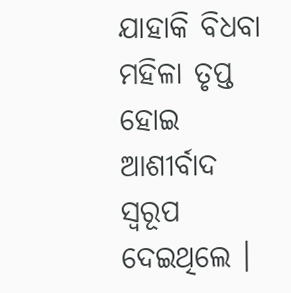ଯାହାକି ବିଧବା ମହିଳା ତୃପ୍ତ ହୋଇ ଆଶୀର୍ବାଦ ସ୍ୱରୂପ ଦେଇଥିଲେ ।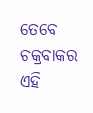ତେବେ ଚକ୍ରବାକର ଏହି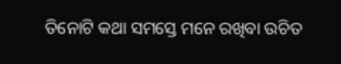ତିନୋଟି କଥା ସମସ୍ତେ ମନେ ରଖିବା ଉଚିତ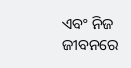ଏବଂ ନିଜ ଜୀବନରେ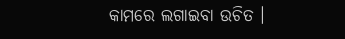କାମରେ ଲଗାଇବା ଉଚିତ ।